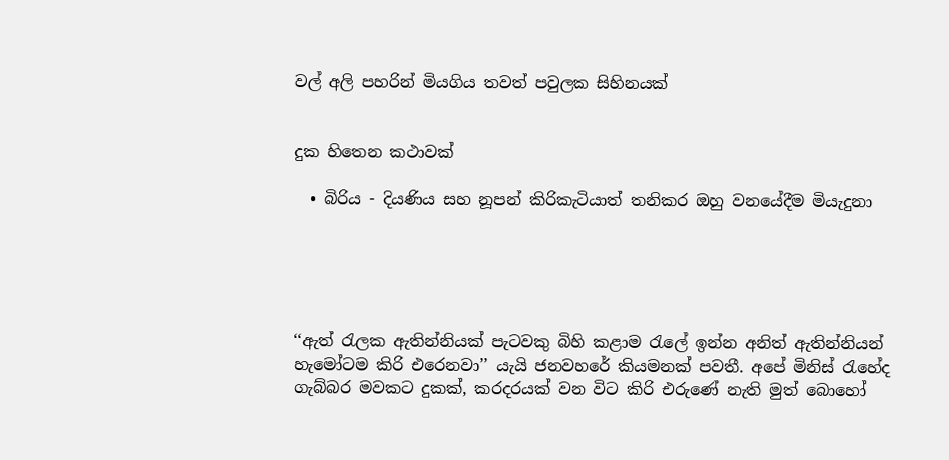වල් අලි පහරින් මියගිය තවත් පවුලක සිහිනයක්


දුක හිතෙන කථාවක්

  • බිරිය - දියණිය සහ නූපන් කිරිකැටියාත් තනිකර ඔහු වනයේදීම මියැදුනා





‘‘ඇත් රැලක ඇතින්නියක් පැටවකු බිහි කළාම රැලේ ඉන්න අනිත් ඇතින්නියන් හැමෝටම කිරි එරෙනවා’’ යැයි ජනවහරේ කියමනක් පවතී. අපේ මිනිස් රැහේද ගැබ්බර මවකට දුකක්, කරදරයක් වන විට කිරි එරුණේ නැති මුත් බොහෝ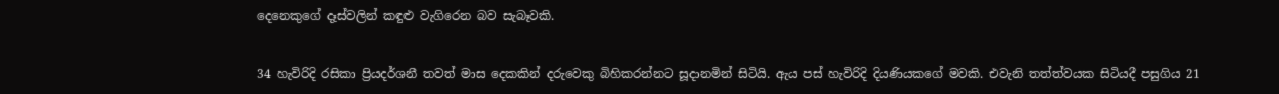දෙනෙකුගේ දෑස්වලින් කඳුළු වැගිරෙන බව සැබෑවකි.


34 හැවිරිදි රසිකා ප්‍රියදර්ශනී තවත් මාස දෙකකින් දරුවෙකු බිහිකරන්නට සූදානමින් සිටියි. ඇය පස් හැවිරිදි දියණියකගේ මවකි. එවැනි තත්ත්වයක සිටියදී පසුගිය 21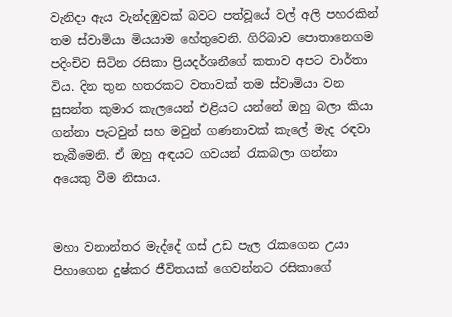වැනිදා ඇය වැන්දඹුවක් බවට පත්වූයේ වල් අලි පහරකින් තම ස්වාමියා මියයාම හේතුවෙනි. ගිරිබාව පොතානෙගම පදිංචිව සිටින රසිකා ප්‍රියදර්ශනීගේ කතාව අපට වාර්තා විය. දින තුන හතරකට වතාවක් තම ස්වාමියා වන සුසන්ත කුමාර කැලයෙන් එළියට යන්නේ ඔහු බලා කියා ගන්නා පැටවුන් සහ මවුන් ගණනාවක් කැලේ මැද රඳවා තැබීමෙනි. ඒ ඔහු අඳයට ගවයන් රැකබලා ගන්නා අයෙකු වීම නිසාය.


මහා වනාන්තර මැද්දේ ගස් උඩ පැල රැකගෙන උයා පිහාගෙන දුෂ්කර ජීවිතයක් ගෙවන්නට රසිකාගේ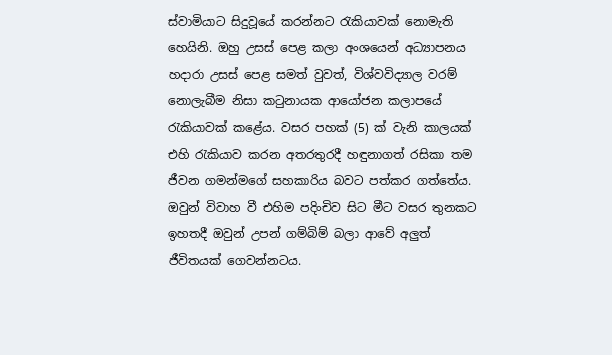ස්වාමියාට සිදුවූයේ කරන්නට රැකියාවක් නොමැති හෙයිනි. ඔහු උසස් පෙළ කලා අංශයෙන් අධ්‍යාපනය හදාරා උසස් පෙළ සමත් වුවත්, විශ්වවිද්‍යාල වරම් නොලැබීම නිසා කටුනායක ආයෝජන කලාපයේ රැකියාවක් කළේය. වසර පහක් (5) ක් වැනි කාලයක් එහි රැකියාව කරන අතරතුරදී හඳුනාගත් රසිකා තම ජීවන ගමන්මගේ සහකාරිය බවට පත්කර ගත්තේය. ඔවුන් විවාහ වී එහිම පදිංචිව සිට මීට වසර තුනකට ඉහතදී ඔවුන් උපන් ගම්බිම් බලා ආවේ අලුත් ජීවිතයක් ගෙවන්නටය.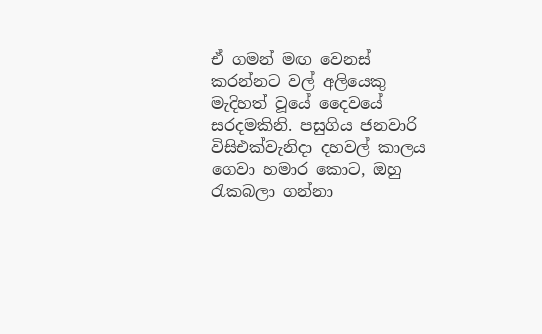ඒ ගමන් මඟ වෙනස් කරන්නට වල් අලියෙකු මැදිහත් වූයේ දෛවයේ සරදමකිනි. පසුගිය ජනවාරි විසිඑක්වැනිදා දහවල් කාලය ගෙවා හමාර කොට, ඔහු රැකබලා ගන්නා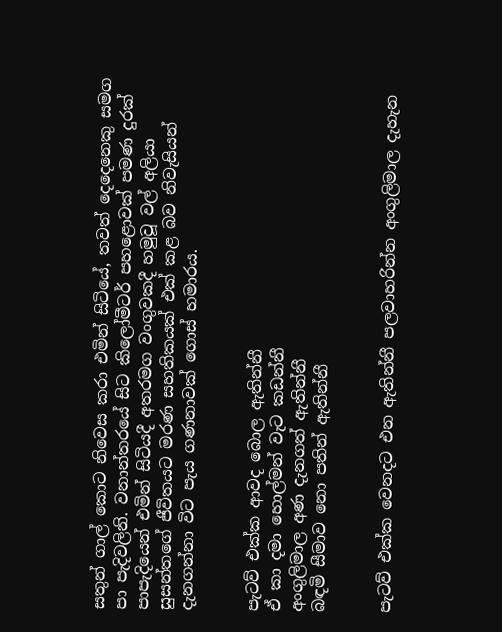සතුන් ගාල් කොට නිවෙස කරා එමින් සිටියේ, තවත් දෙදෙනෙකු සමග පා පැදිවලිනි. වනාන්තරයේ සිට කිලෝමීටර් පහළොවක් පමණ දුරක් පාපැදියෙන් එමින් සිටියදී අතරමග වංගුවකදී හමුවූ වල් අලියා සුසන්තගේ ජීවිතයට මරණ සහතිකයක් එක් කළ බව නිවැසියන් දැනගන්නා විට පැය ගණනාවක් ගොස් හමාරය.


පැටව් එක්ක ආවද බොල ඇතින්නී
ඒ කා දමා හොල්මන් වැට කඩන්නී
අංගුලිමාල අණ දැනගත් ඇතින්නී
බඳමි සීමාව නො පතින් ඇතින්නී


පැටව් එක්ක වෙනදට එන ඇතින්නී පලවාහරින්න අංගුලිමාල දැහැන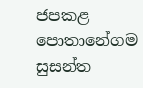ජපකළ පොතානේගම සුසන්ත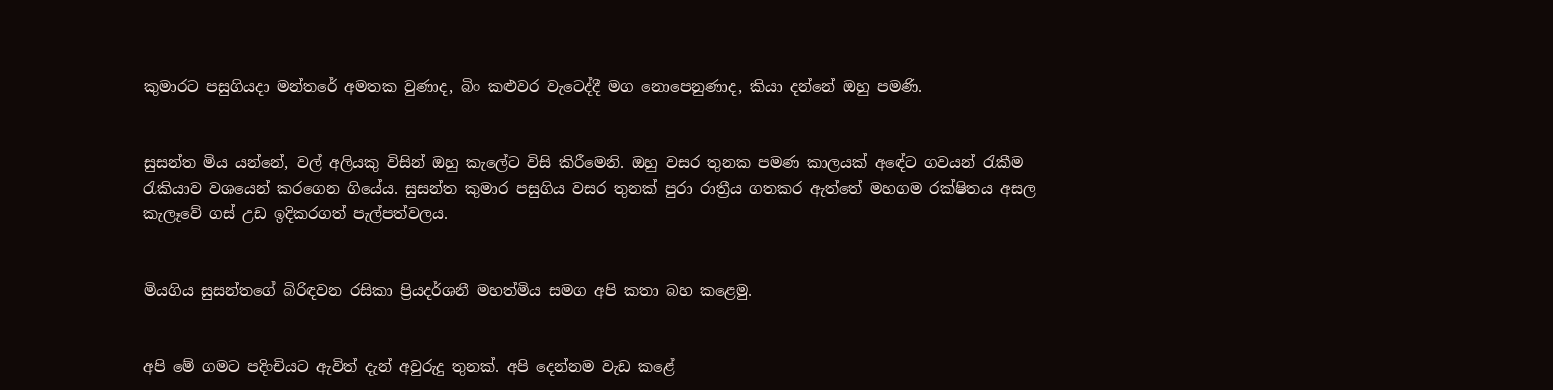කුමාරට පසුගියදා මන්තරේ අමතක වුණාද, බිං කළුවර වැටෙද්දී මග නොපෙනුණාද, කියා දන්නේ ඔහු පමණි.


සුසන්ත මිය යන්නේ, වල් අලියකු විසින් ඔහු කැලේට විසි කිරීමෙනි. ඔහු වසර තුනක පමණ කාලයක් අඳේට ගවයන් රැකීම රැකියාව වශයෙන් කරගෙන ගියේය. සුසන්ත කුමාර පසුගිය වසර තුනක් පුරා රාත්‍රීය ගතකර ඇත්තේ මහගම රක්ෂිතය අසල කැලෑවේ ගස් උඩ ඉදිකරගත් පැල්පත්වලය.


මියගිය සුසන්තගේ බිරිඳවන රසිකා ප්‍රියදර්ශනී මහත්මිය සමග අපි කතා බහ කළෙමු.


අපි මේ ගමට පදිංචියට ඇවිත් දැන් අවුරුදු තුනක්. අපි දෙන්නම වැඩ කළේ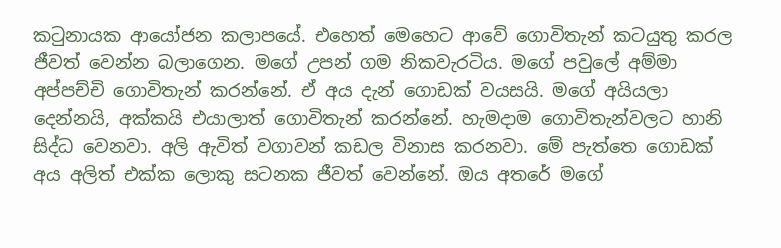කටුනායක ආයෝජන කලාපයේ. එහෙත් මෙහෙට ආවේ ගොවිතැන් කටයුතු කරල ජීවත් වෙන්න බලාගෙන. මගේ උපන් ගම නිකවැරටිය. මගේ පවුලේ අම්මා අප්පච්චි ගොවිතැන් කරන්නේ. ඒ අය දැන් ගොඩක් වයසයි. මගේ අයියලා දෙන්නයි, අක්කයි එයාලාත් ගොවිතැන් කරන්නේ. හැමදාම ගොවිතැන්වලට හානි සිද්ධ වෙනවා. අලි ඇවිත් වගාවන් කඩල විනාස කරනවා. මේ පැත්තෙ ගොඩක් අය අලිත් එක්ක ලොකු සටනක ජීවත් වෙන්නේ. ඔය අතරේ මගේ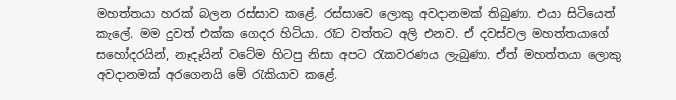මහත්තයා හරක් බලන රස්සාව කළේ. රස්සාවෙ ලොකු අවදානමක් තිබුණා. එයා සිටියෙත් කැලේ. මම දුවත් එක්ක ගෙදර හිටියා. රෑට වත්තට අලි එනව. ඒ දවස්වල මහත්තයාගේ සහෝදරයින්, නෑදෑයින් වටේම හිටපු නිසා අපට රැකවරණය ලැබුණා. ඒත් මහත්තයා ලොකු අවදානමක් අරගෙනයි මේ රැකියාව කළේ.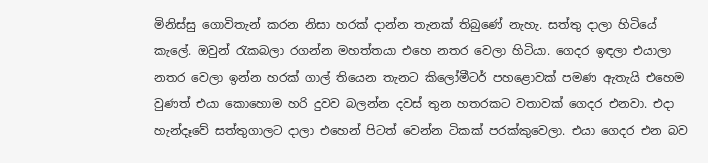මිනිස්සු ගොවිතැන් කරන නිසා හරක් දාන්න තැනක් තිබුණේ නැහැ. සත්තු දාලා හිටියේ කැලේ. ඔවුන් රැකබලා රගන්න මහත්තයා එහෙ නතර වෙලා හිටියා. ගෙදර ඉඳලා එයාලා නතර වෙලා ඉන්න හරක් ගාල් තියෙන තැනට කිලෝමීටර් පහළොවක් පමණ ඇතැයි එහෙම වුණත් එයා කොහොම හරි දුවව බලන්න දවස් තුන හතරකට වතාවක් ගෙදර එනවා. එදා හැන්දෑවේ සත්තුගාලට දාලා එහෙන් පිටත් වෙන්න ටිකක් පරක්කුවෙලා. එයා ගෙදර එන බව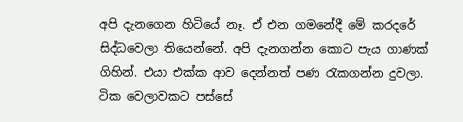අපි දැනගෙන හිටියේ නෑ. ඒ එන ගමනේදී මේ කරදරේ සිද්ධවෙලා තියෙන්නේ. අපි දැනගන්න කොට පැය ගාණක් ගිහින්. එයා එක්ක ආව දෙන්නත් පණ රැකගන්න දුවලා. ටික වෙලාවකට පස්සේ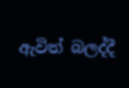ඇවිත් බලද්දී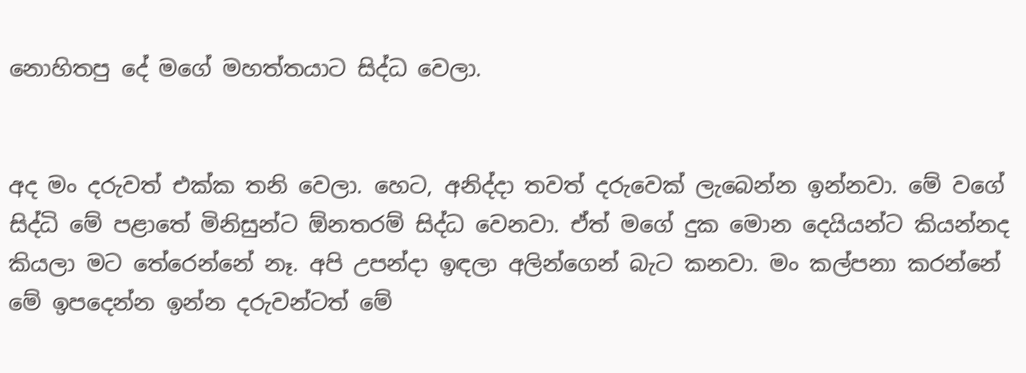නොහිතපු දේ මගේ මහත්තයාට සිද්ධ වෙලා.


අද මං දරුවත් එක්ක තනි වෙලා. හෙට, අනිද්දා තවත් දරුවෙක් ලැබෙන්න ඉන්නවා. මේ වගේ සිද්ධි මේ පළාතේ මිනිසුන්ට ඕනතරම් සිද්ධ වෙනවා. ඒත් මගේ දුක මොන දෙයියන්ට කියන්නද කියලා මට තේරෙන්නේ නෑ. අපි උපන්දා ඉඳලා අලින්ගෙන් බැට කනවා. මං කල්පනා කරන්නේ මේ ඉපදෙන්න ඉන්න දරුවන්ටත් මේ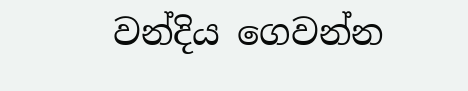වන්දිය ගෙවන්න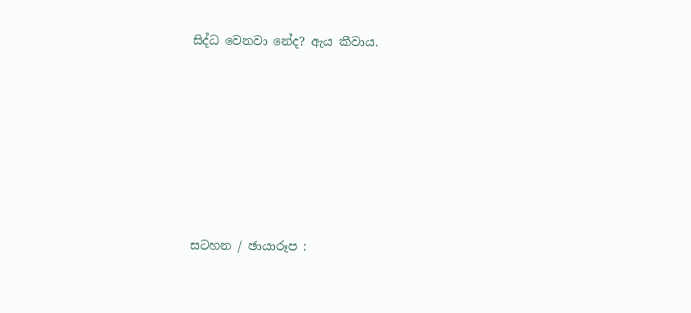සිද්ධ වෙනවා නේද? ඇය කීවාය.









සටහන / ඡායාරූප :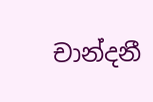චාන්දනී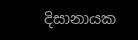දිසානායක